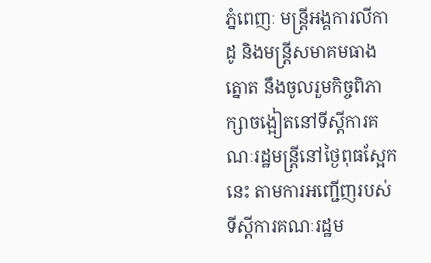ភ្នំពេញៈ មន្ត្រីអង្គការលីកាដូ និងមន្ត្រីសមាគមធាងត្នោត នឹងចូលរួមកិច្ចពិភាក្សាចង្អៀតនៅទីស្ដីការគណៈរដ្ឋមន្ត្រីនៅថ្ងៃពុធស្អែកនេះ តាមការអញ្ជើញរបស់ទីស្ដីការគណៈរដ្ឋម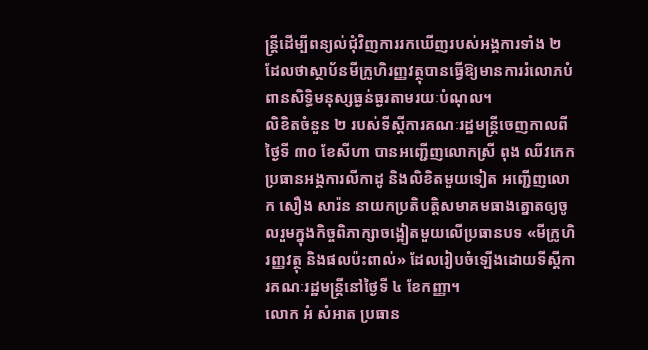ន្ត្រីដើម្បីពន្យល់ជុំវិញការរកឃើញរបស់អង្គការទាំង ២ ដែលថាស្ថាប័នមីក្រូហិរញ្ញវត្ថុបានធ្វើឱ្យមានការរំលោភបំពានសិទ្ធិមនុស្សធ្ងន់ធ្ងរតាមរយៈបំណុល។
លិខិតចំនួន ២ របស់ទីស្ដីការគណៈរដ្ឋមន្ត្រីចេញកាលពីថ្ងៃទី ៣០ ខែសីហា បានអញ្ជើញលោកស្រី ពុង ឈីវកេក ប្រធានអង្គការលីកាដូ និងលិខិតមួយទៀត អញ្ជើញលោក សឿង សារ៉ន នាយកប្រតិបត្តិសមាគមធាងត្នោតឲ្យចូលរួមក្នុងកិច្ចពិភាក្សាចង្អៀតមួយលើប្រធានបទ «មីក្រូហិរញ្ញវត្ថុ និងផលប៉ះពាល់» ដែលរៀបចំឡើងដោយទីស្ដីការគណៈរដ្ឋមន្ត្រីនៅថ្ងៃទី ៤ ខែកញ្ញា។
លោក អំ សំអាត ប្រធាន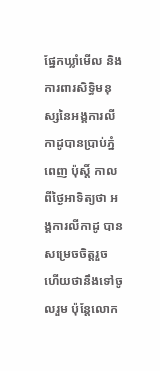ផ្នែកឃ្លាំមើល និងការពារសិទ្ធិមនុស្សនៃអង្គការលីកាដូបានប្រាប់ភ្នំពេញ ប៉ុស្ដិ៍ កាលពីថ្ងៃអាទិត្យថា អង្គការលីកាដូ បានសម្រេចចិត្តរួចហើយថានឹងទៅចូលរួម ប៉ុន្តែលោក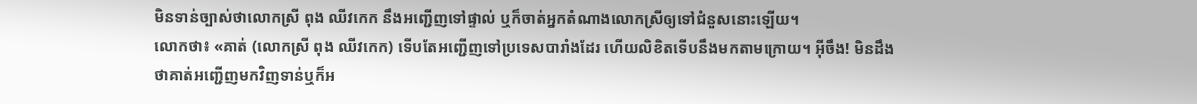មិនទាន់ច្បាស់ថាលោកស្រី ពុង ឈីវកេក នឹងអញ្ជើញទៅផ្ទាល់ ឬក៏ចាត់អ្នកតំណាងលោកស្រីឲ្យទៅជំនួសនោះឡើយ។
លោកថា៖ «គាត់ (លោកស្រី ពុង ឈីវកេក) ទើបតែអញ្ជើញទៅប្រទេសបារាំងដែរ ហើយលិខិតទើបនឹងមកតាមក្រោយ។ អ៊ីចឹង! មិនដឹងថាគាត់អញ្ជើញមកវិញទាន់ឬក៏អ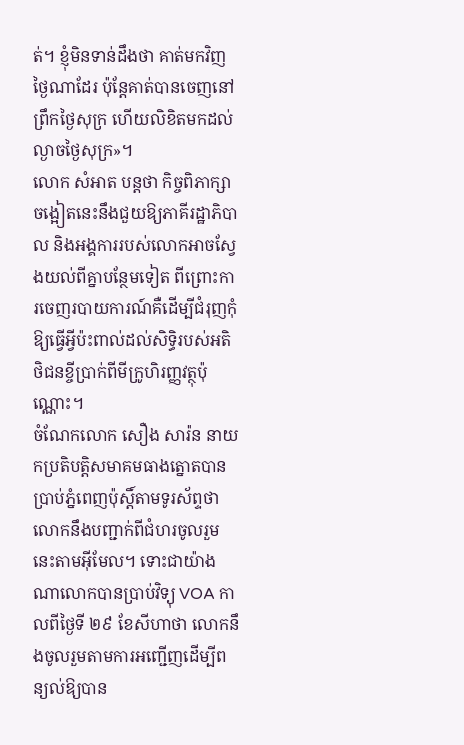ត់។ ខ្ញុំមិនទាន់ដឹងថា គាត់មកវិញថ្ងៃណាដែរ ប៉ុន្តែគាត់បានចេញនៅព្រឹកថ្ងៃសុក្រ ហើយលិខិតមកដល់ល្ងាចថ្ងៃសុក្រ»។
លោក សំអាត បន្តថា កិច្ចពិភាក្សាចង្អៀតនេះនឹងជួយឱ្យភាគីរដ្ឋាភិបាល និងអង្គការរបស់លោកអាចស្វែងយល់ពីគ្នាបន្ថែមទៀត ពីព្រោះការចេញរបាយការណ៍គឺដើម្បីជំរុញកុំឱ្យធ្វើអ្វីប៉ះពាល់ដល់សិទ្ធិរបស់អតិថិជនខ្ចីប្រាក់ពីមីក្រូហិរញ្ញវត្ថុប៉ុណ្ណោះ។
ចំណែកលោក សឿង សារ៉ន នាយកប្រតិបត្តិសមាគមធាងត្នោតបានប្រាប់ភ្នំពេញប៉ុស្ដិ៍តាមទូរស័ព្ទថា លោកនឹងបញ្ជាក់ពីជំហរចូលរួមនេះតាមអ៊ីមែល។ ទោះជាយ៉ាងណាលោកបានប្រាប់វិទ្យុ VOA កាលពីថ្ងៃទី ២៩ ខែសីហាថា លោកនឹងចូលរួមតាមការអញ្ជើញដើម្បីពន្យល់ឱ្យបាន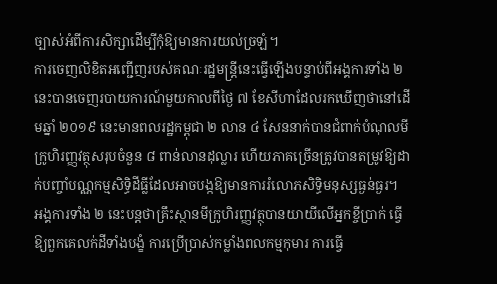ច្បាស់អំពីការសិក្សាដើម្បីកុំឱ្យមានការយល់ច្រឡំ។
ការចេញលិខិតអញ្ជើញរបស់គណៈរដ្ឋមន្ត្រីនេះធ្វើឡើងបន្ទាប់ពីអង្គការទាំង ២ នេះបានចេញរបាយការណ៍មួយកាលពីថ្ងៃ ៧ ខែសីហាដែលរកឃើញថានៅដើមឆ្នាំ ២០១៩ នេះមានពលរដ្ឋកម្ពុជា ២ លាន ៤ សែននាក់បានជំពាក់បំណុលមីក្រូហិរញ្ញវត្ថុសរុបចំនួន ៨ ពាន់លានដុល្លារ ហើយភាគច្រើនត្រូវបានតម្រូវឱ្យដាក់បញ្ចាំបណ្ណកម្មសិទ្ធិដីធ្លីដែលអាចបង្កឱ្យមានការរំលោភសិទ្ធិមនុស្សធ្ងន់ធ្ងរ។
អង្គការទាំង ២ នេះបន្តថាគ្រឹះស្ថានមីក្រូហិរញ្ញវត្ថុបានយាយីលើអ្នកខ្ចីប្រាក់ ធ្វើឱ្យពួកគេលក់ដីទាំងបង្ខំ ការប្រើប្រាស់កម្លាំងពលកម្មកុមារ ការធ្វើ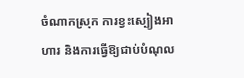ចំណាកស្រុក ការខ្វះស្បៀងអាហារ និងការធ្វើឱ្យជាប់បំណុល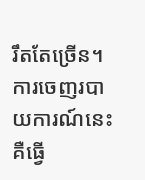រឹតតែច្រើន។ ការចេញរបាយការណ៍នេះគឺធ្វើ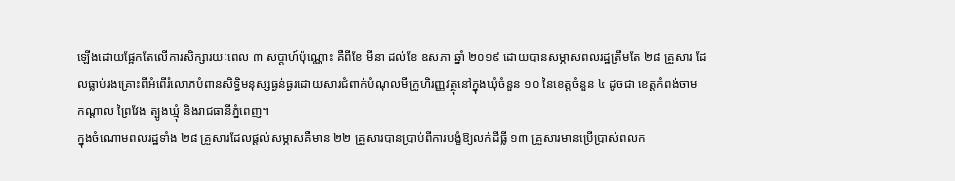ឡើងដោយផ្អែកតែលើការសិក្សារយៈពេល ៣ សប្ដាហ៍ប៉ុណ្ណោះ គឺពីខែ មីនា ដល់ខែ ឧសភា ឆ្នាំ ២០១៩ ដោយបានសម្ភាសពលរដ្ឋត្រឹមតែ ២៨ គ្រួសារ ដែលធ្លាប់រងគ្រោះពីអំពើរំលោភបំពានសិទ្ធិមនុស្សធ្ងន់ធ្ងរដោយសារជំពាក់បំណុលមីក្រូហិរញ្ញវត្ថុនៅក្នុងឃុំចំនួន ១០ នៃខេត្តចំនួន ៤ ដូចជា ខេត្តកំពង់ចាម កណ្ដាល ព្រៃវែង ត្បូងឃ្មុំ និងរាជធានីភ្នំពេញ។
ក្នុងចំណោមពលរដ្ឋទាំង ២៨ គ្រួសារដែលផ្ដល់សម្ភាសគឺមាន ២២ គ្រួសារបានប្រាប់ពីការបង្ខំឱ្យលក់ដីធ្លី ១៣ គ្រួសារមានប្រើប្រាស់ពលក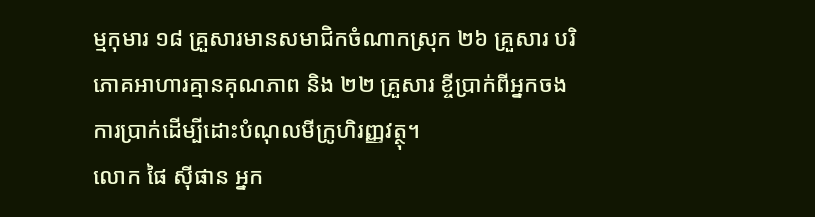ម្មកុមារ ១៨ គ្រួសារមានសមាជិកចំណាកស្រុក ២៦ គ្រួសារ បរិភោគអាហារគ្មានគុណភាព និង ២២ គ្រួសារ ខ្ចីប្រាក់ពីអ្នកចងការប្រាក់ដើម្បីដោះបំណុលមីក្រូហិរញ្ញវត្ថុ។
លោក ផៃ ស៊ីផាន អ្នក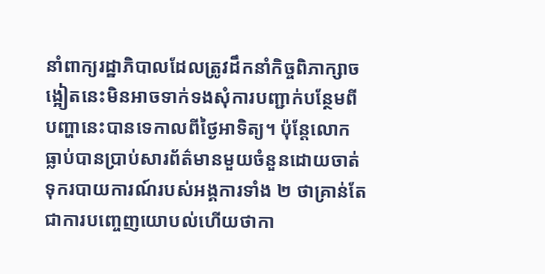នាំពាក្យរដ្ឋាភិបាលដែលត្រូវដឹកនាំកិច្ចពិភាក្សាចង្អៀតនេះមិនអាចទាក់ទងសុំការបញ្ជាក់បន្ថែមពីបញ្ហានេះបានទេកាលពីថ្ងៃអាទិត្យ។ ប៉ុន្តែលោកធ្លាប់បានប្រាប់សារព័ត៌មានមួយចំនួនដោយចាត់ទុករបាយការណ៍របស់អង្គការទាំង ២ ថាគ្រាន់តែជាការបញ្ចេញយោបល់ហើយថាកា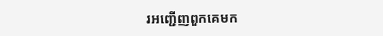រអញ្ជើញពួកគេមក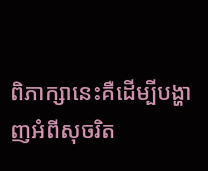ពិភាក្សានេះគឺដើម្បីបង្ហាញអំពីសុចរិត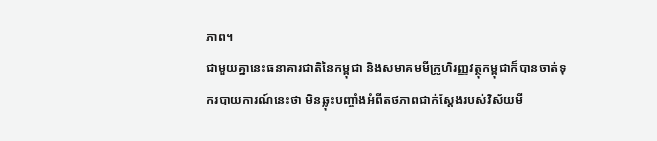ភាព។
ជាមួយគ្នានេះធនាគារជាតិនៃកម្ពុជា និងសមាគមមីក្រូហិរញ្ញវត្ថុកម្ពុជាក៏បានចាត់ទុករបាយការណ៍នេះថា មិនឆ្លុះបញ្ចាំងអំពីតថភាពជាក់ស្ដែងរបស់វិស័យមី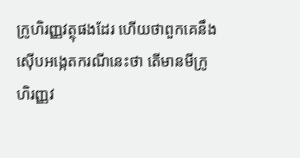ក្រូហិរញ្ញវត្ថុផងដែរ ហើយថាពួកគេនឹងស៊ើបអង្កេតករណីនេះថា តើមានមីក្រូហិរញ្ញវ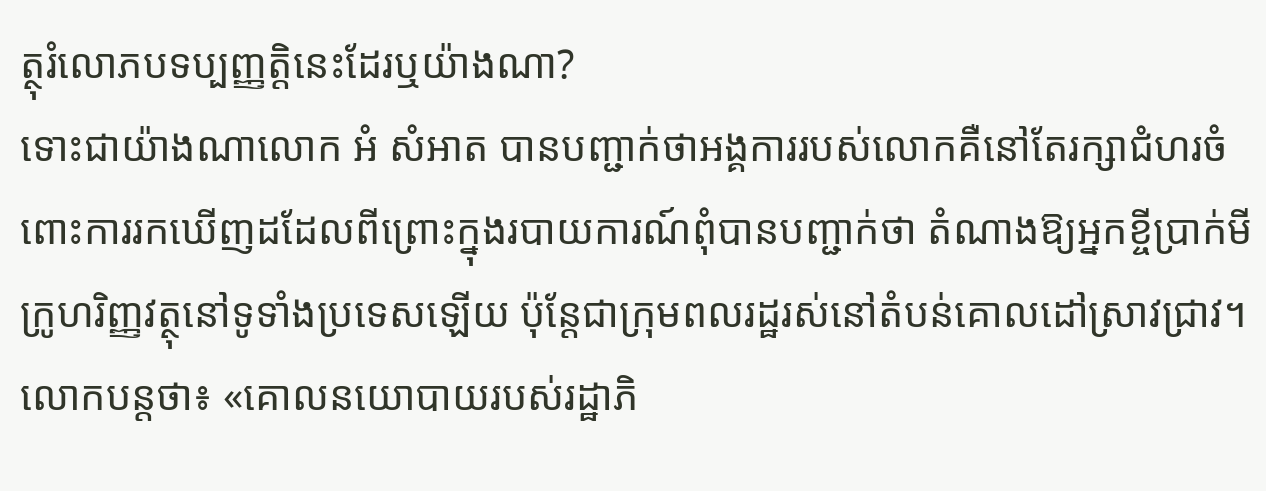ត្ថុរំលោភបទប្បញ្ញត្តិនេះដែរឬយ៉ាងណា?
ទោះជាយ៉ាងណាលោក អំ សំអាត បានបញ្ជាក់ថាអង្គការរបស់លោកគឺនៅតែរក្សាជំហរចំពោះការរកឃើញដដែលពីព្រោះក្នុងរបាយការណ៍ពុំបានបញ្ជាក់ថា តំណាងឱ្យអ្នកខ្ចីប្រាក់មីក្រូហរិញ្ញវត្ថុនៅទូទាំងប្រទេសឡើយ ប៉ុន្តែជាក្រុមពលរដ្ឋរស់នៅតំបន់គោលដៅស្រាវជ្រាវ។
លោកបន្តថា៖ «គោលនយោបាយរបស់រដ្ឋាភិ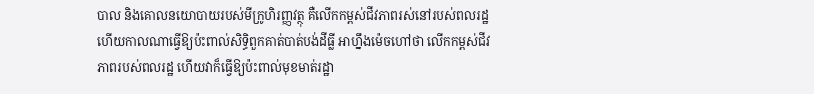បាល និងគោលនយោបាយរបស់មីក្រូហិរញ្ញវត្ថុ គឺលើកកម្ពស់ជីវភាពរស់នៅរបស់ពលរដ្ឋ ហើយកាលណាធ្វើឱ្យប៉ះពាល់សិទ្ធិពួកគាត់បាត់បង់ដីធ្លី អាហ្នឹងម៉េចហៅថា លើកកម្ពស់ជីវភាពរបស់ពលរដ្ឋ ហើយវាក៏ធ្វើឱ្យប៉ះពាល់មុខមាត់រដ្ឋា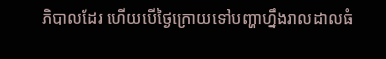ភិបាលដែរ ហើយបើថ្ងៃក្រោយទៅបញ្ហាហ្នឹងរាលដាលធំ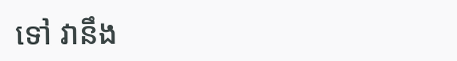ទៅ វានឹង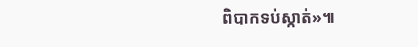ពិបាកទប់ស្កាត់»៕